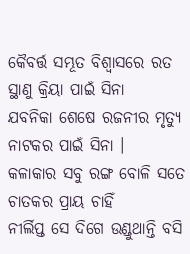କୈବର୍ତ୍ତ ସମ୍ଭୂତ ବିଶ୍ୱାସରେ ରତ
ସ୍ଥାଣୁ କ୍ରିୟା ପାଇଁ ସିନା
ଯବନିକା ଶେଷେ ରଜନୀର ମୃତ୍ୟୁ
ନାଟକର ପାଇଁ ସିନା ।
କଳାକାର ସବୁ ରଙ୍ଗ ବୋଳି ସତେ
ଚାତକର ପ୍ରାୟ ଚାହିଁ
ନୀର୍ଲିପ୍ତ ସେ ଦିଗେ ଉଣ୍ଡୁଥାନ୍ତି ବସି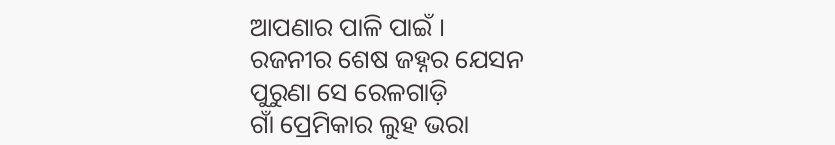ଆପଣାର ପାଳି ପାଇଁ ।
ରଜନୀର ଶେଷ ଜହ୍ନର ଯେସନ
ପୁରୁଣା ସେ ରେଳଗାଡ଼ି
ଗାଁ ପ୍ରେମିକାର ଲୁହ ଭରା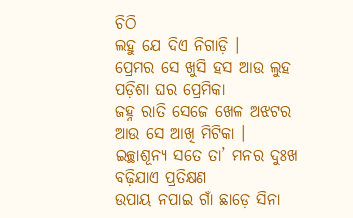ଚିଠି
ଲହୁ ଯେ ଦିଏ ନିଗାଡ଼ି ।
ପ୍ରେମର ସେ ଖୁସି ହସ ଆଉ ଲୁହ
ପଡ଼ିଶା ଘର ପ୍ରେମିକା
ଜହ୍ନ ରାତି ସେଜେ ଖେଳ ଅଝଟର
ଆଉ ସେ ଆଖି ମିଟିକା ।
ଇଚ୍ଛାଶୂନ୍ୟ ସତେ ତା’ ମନର ଦୁଃଖ
ବଢ଼ିଯାଏ ପ୍ରତିକ୍ଷଣ
ଉପାୟ ନପାଇ ଗାଁ ଛାଡ଼େ ସିନା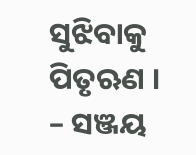ସୁଝିବାକୁ ପିତୃଋଣ ।
– ସଞ୍ଜୟ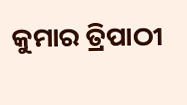କୁମାର ତ୍ରିପାଠୀ